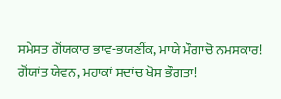ਸਮੇਸਤ ਗੋਂਯਕਾਰ ਭਾਵ-ਭਯਣੀਂਕ, ਮਾਯੇ ਮੌਗਾਚੋ ਨਮਸਕਾਰ!
ਗੋਂਯਾਂਤ ਯੇਵਨ, ਮਹਾਕਾਂ ਸਦਾਂਚ ਖੋਸ ਭੌਗਤਾ!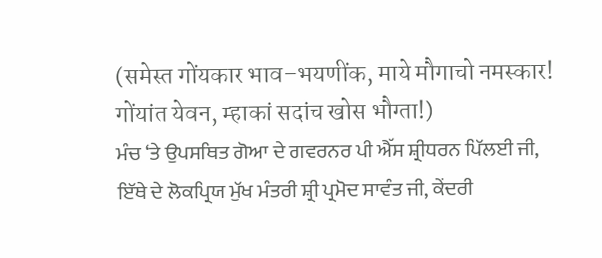(समेस्त गोंयकार भाव–भयणींक, माये मौगाचो नमस्कार!
गोंयांत येवन, म्हाकां सदांच खोस भौग्ता!)
ਮੰਚ ‘ਤੇ ਉਪਸਥਿਤ ਗੋਆ ਦੇ ਗਵਰਨਰ ਪੀ ਐੱਸ ਸ਼੍ਰੀਧਰਨ ਪਿੱਲਈ ਜੀ, ਇੱਥੇ ਦੇ ਲੋਕਪ੍ਰਿਯ ਮੁੱਖ ਮੰਤਰੀ ਸ਼੍ਰੀ ਪ੍ਰਮੋਦ ਸਾਵੰਤ ਜੀ, ਕੇਂਦਰੀ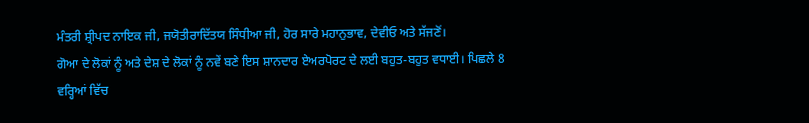ਮੰਤਰੀ ਸ਼੍ਰੀਪਦ ਨਾਇਕ ਜੀ, ਜਯੋਤੀਰਾਦਿੱਤਯ ਸਿੰਧੀਆ ਜੀ, ਹੋਰ ਸਾਰੇ ਮਹਾਨੁਭਾਵ, ਦੇਵੀਓ ਅਤੇ ਸੱਜਣੋਂ।
ਗੋਆ ਦੇ ਲੋਕਾਂ ਨੂੰ ਅਤੇ ਦੇਸ਼ ਦੇ ਲੋਕਾਂ ਨੂੰ ਨਵੇਂ ਬਣੇ ਇਸ ਸ਼ਾਨਦਾਰ ਏਅਰਪੋਰਟ ਦੇ ਲਈ ਬਹੁਤ-ਬਹੁਤ ਵਧਾਈ। ਪਿਛਲੇ 8 ਵਰ੍ਹਿਆਂ ਵਿੱਚ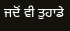ਜਦੋਂ ਵੀ ਤੁਹਾਡੇ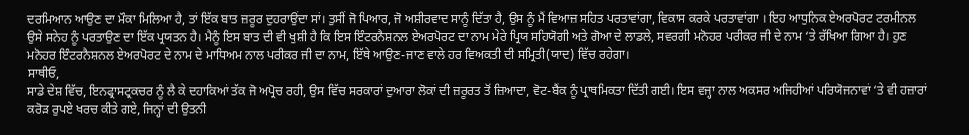ਦਰਮਿਆਨ ਆਉਣ ਦਾ ਮੌਕਾ ਮਿਲਿਆ ਹੈ, ਤਾਂ ਇੱਕ ਬਾਤ ਜ਼ਰੂਰ ਦੁਹਰਾਉਂਦਾ ਸਾਂ। ਤੁਸੀਂ ਜੋ ਪਿਆਰ, ਜੋ ਅਸ਼ੀਰਵਾਦ ਸਾਨੂੰ ਦਿੱਤਾ ਹੈ, ਉਸ ਨੂੰ ਮੈਂ ਵਿਆਜ਼ ਸਹਿਤ ਪਰਤਾਵਾਂਗਾ, ਵਿਕਾਸ ਕਰਕੇ ਪਰਤਾਵਾਂਗਾ । ਇਹ ਆਧੁਨਿਕ ਏਅਰਪੋਰਟ ਟਰਮੀਨਲ ਉਸੇ ਸਨੇਹ ਨੂੰ ਪਰਤਾਉਣ ਦਾ ਇੱਕ ਪ੍ਰਯਤਨ ਹੈ। ਮੈਨੂੰ ਇਸ ਬਾਤ ਦੀ ਵੀ ਖੁਸ਼ੀ ਹੈ ਕਿ ਇਸ ਇੰਟਰਨੈਸ਼ਨਲ ਏਅਰਪੋਰਟ ਦਾ ਨਾਮ ਮੇਰੇ ਪ੍ਰਿਯ ਸਹਿਯੋਗੀ ਅਤੇ ਗੋਆ ਦੇ ਲਾਡਲੇ, ਸਵਰਗੀ ਮਨੋਹਰ ਪਰੀਕਰ ਜੀ ਦੇ ਨਾਮ ‘ਤੇ ਰੱਖਿਆ ਗਿਆ ਹੈ। ਹੁਣ ਮਨੋਹਰ ਇੰਟਰਨੈਸ਼ਨਲ ਏਅਰਪੋਰਟ ਦੇ ਨਾਮ ਦੇ ਮਾਧਿਅਮ ਨਾਲ ਪਰੀਕਰ ਜੀ ਦਾ ਨਾਮ, ਇੱਥੇ ਆਉਣ-ਜਾਣ ਵਾਲੇ ਹਰ ਵਿਅਕਤੀ ਦੀ ਸਮ੍ਰਿਤੀ(ਯਾਦ) ਵਿੱਚ ਰਹੇਗਾ।
ਸਾਥੀਓ,
ਸਾਡੇ ਦੇਸ਼ ਵਿੱਚ, ਇਨਫ੍ਰਾਸਟ੍ਰਕਚਰ ਨੂੰ ਲੈ ਕੇ ਦਹਾਕਿਆਂ ਤੱਕ ਜੋ ਅਪ੍ਰੋਚ ਰਹੀ, ਉਸ ਵਿੱਚ ਸਰਕਾਰਾਂ ਦੁਆਰਾ ਲੋਕਾਂ ਦੀ ਜ਼ਰੂਰਤ ਤੋਂ ਜ਼ਿਆਦਾ, ਵੋਟ-ਬੈਂਕ ਨੂੰ ਪ੍ਰਾਥਮਿਕਤਾ ਦਿੱਤੀ ਗਈ। ਇਸ ਵਜ੍ਹਾ ਨਾਲ ਅਕਸਰ ਅਜਿਹੀਆਂ ਪਰਿਯੋਜਨਾਵਾਂ ‘ਤੇ ਵੀ ਹਜ਼ਾਰਾਂ ਕਰੋੜ ਰੁਪਏ ਖਰਚ ਕੀਤੇ ਗਏ, ਜਿਨ੍ਹਾਂ ਦੀ ਉਤਨੀ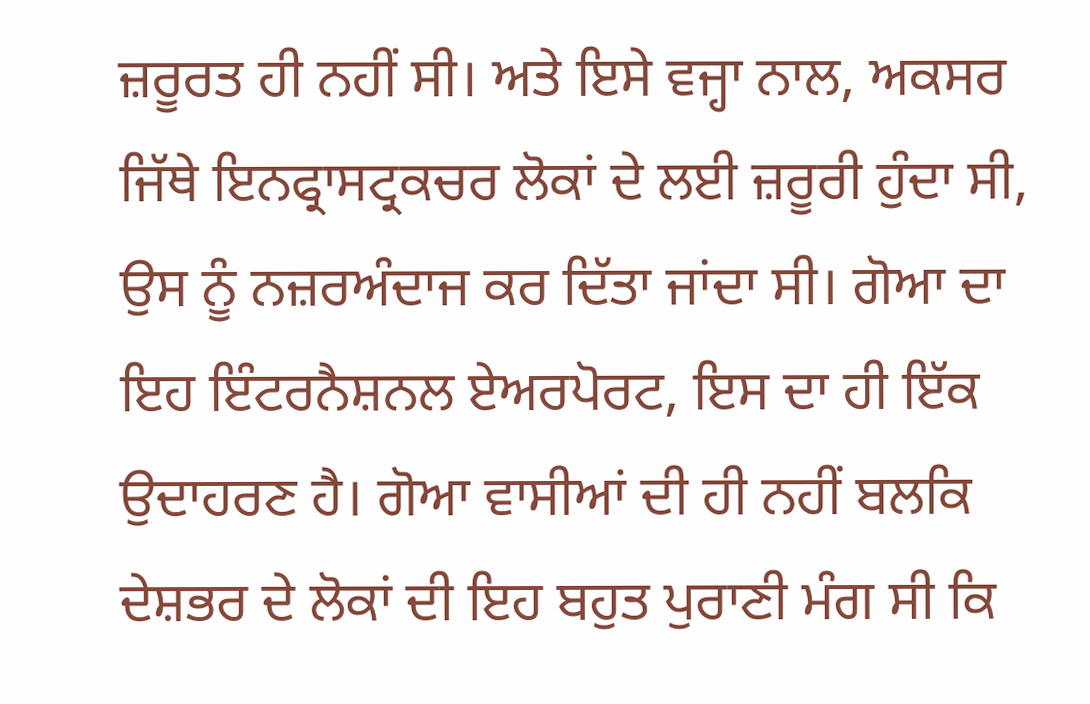ਜ਼ਰੂਰਤ ਹੀ ਨਹੀਂ ਸੀ। ਅਤੇ ਇਸੇ ਵਜ੍ਹਾ ਨਾਲ, ਅਕਸਰ ਜਿੱਥੇ ਇਨਫ੍ਰਾਸਟ੍ਰਕਚਰ ਲੋਕਾਂ ਦੇ ਲਈ ਜ਼ਰੂਰੀ ਹੁੰਦਾ ਸੀ, ਉਸ ਨੂੰ ਨਜ਼ਰਅੰਦਾਜ ਕਰ ਦਿੱਤਾ ਜਾਂਦਾ ਸੀ। ਗੋਆ ਦਾ ਇਹ ਇੰਟਰਨੈਸ਼ਨਲ ਏਅਰਪੋਰਟ, ਇਸ ਦਾ ਹੀ ਇੱਕ ਉਦਾਹਰਣ ਹੈ। ਗੋਆ ਵਾਸੀਆਂ ਦੀ ਹੀ ਨਹੀਂ ਬਲਕਿ ਦੇਸ਼ਭਰ ਦੇ ਲੋਕਾਂ ਦੀ ਇਹ ਬਹੁਤ ਪੁਰਾਣੀ ਮੰਗ ਸੀ ਕਿ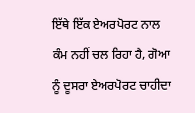ਇੱਥੇ ਇੱਕ ਏਅਰਪੋਰਟ ਨਾਲ ਕੰਮ ਨਹੀਂ ਚਲ ਰਿਹਾ ਹੈ, ਗੋਆ ਨੂੰ ਦੂਸਰਾ ਏਅਰਪੋਰਟ ਚਾਹੀਦਾ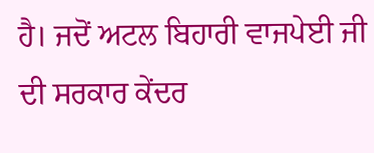ਹੈ। ਜਦੋਂ ਅਟਲ ਬਿਹਾਰੀ ਵਾਜਪੇਈ ਜੀ ਦੀ ਸਰਕਾਰ ਕੇਂਦਰ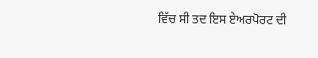ਵਿੱਚ ਸੀ ਤਦ ਇਸ ਏਅਰਪੋਰਟ ਦੀ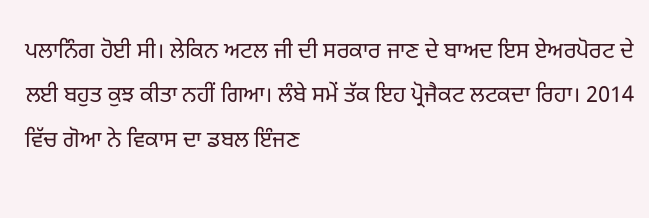ਪਲਾਨਿੰਗ ਹੋਈ ਸੀ। ਲੇਕਿਨ ਅਟਲ ਜੀ ਦੀ ਸਰਕਾਰ ਜਾਣ ਦੇ ਬਾਅਦ ਇਸ ਏਅਰਪੋਰਟ ਦੇ ਲਈ ਬਹੁਤ ਕੁਝ ਕੀਤਾ ਨਹੀਂ ਗਿਆ। ਲੰਬੇ ਸਮੇਂ ਤੱਕ ਇਹ ਪ੍ਰੋਜੈਕਟ ਲਟਕਦਾ ਰਿਹਾ। 2014 ਵਿੱਚ ਗੋਆ ਨੇ ਵਿਕਾਸ ਦਾ ਡਬਲ ਇੰਜਣ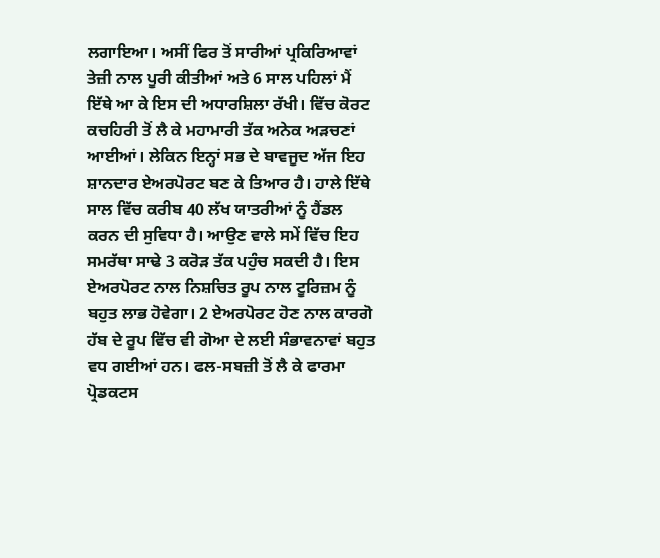ਲਗਾਇਆ। ਅਸੀਂ ਫਿਰ ਤੋਂ ਸਾਰੀਆਂ ਪ੍ਰਕਿਰਿਆਵਾਂ ਤੇਜ਼ੀ ਨਾਲ ਪੂਰੀ ਕੀਤੀਆਂ ਅਤੇ 6 ਸਾਲ ਪਹਿਲਾਂ ਮੈਂ ਇੱਥੇ ਆ ਕੇ ਇਸ ਦੀ ਅਧਾਰਸ਼ਿਲਾ ਰੱਖੀ। ਵਿੱਚ ਕੋਰਟ ਕਚਹਿਰੀ ਤੋਂ ਲੈ ਕੇ ਮਹਾਮਾਰੀ ਤੱਕ ਅਨੇਕ ਅੜਚਣਾਂ ਆਈਆਂ। ਲੇਕਿਨ ਇਨ੍ਹਾਂ ਸਭ ਦੇ ਬਾਵਜੂਦ ਅੱਜ ਇਹ ਸ਼ਾਨਦਾਰ ਏਅਰਪੋਰਟ ਬਣ ਕੇ ਤਿਆਰ ਹੈ। ਹਾਲੇ ਇੱਥੇ ਸਾਲ ਵਿੱਚ ਕਰੀਬ 40 ਲੱਖ ਯਾਤਰੀਆਂ ਨੂੰ ਹੈਂਡਲ ਕਰਨ ਦੀ ਸੁਵਿਧਾ ਹੈ। ਆਉਣ ਵਾਲੇ ਸਮੇਂ ਵਿੱਚ ਇਹ ਸਮਰੱਥਾ ਸਾਢੇ 3 ਕਰੋੜ ਤੱਕ ਪਹੁੰਚ ਸਕਦੀ ਹੈ। ਇਸ ਏਅਰਪੋਰਟ ਨਾਲ ਨਿਸ਼ਚਿਤ ਰੂਪ ਨਾਲ ਟੂਰਿਜ਼ਮ ਨੂੰ ਬਹੁਤ ਲਾਭ ਹੋਵੇਗਾ। 2 ਏਅਰਪੋਰਟ ਹੋਣ ਨਾਲ ਕਾਰਗੋ ਹੱਬ ਦੇ ਰੂਪ ਵਿੱਚ ਵੀ ਗੋਆ ਦੇ ਲਈ ਸੰਭਾਵਨਾਵਾਂ ਬਹੁਤ ਵਧ ਗਈਆਂ ਹਨ। ਫਲ-ਸਬਜ਼ੀ ਤੋਂ ਲੈ ਕੇ ਫਾਰਮਾ ਪ੍ਰੋਡਕਟਸ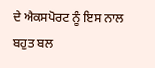ਦੇ ਐਕਸਪੋਰਟ ਨੂੰ ਇਸ ਨਾਲ ਬਹੁਤ ਬਲ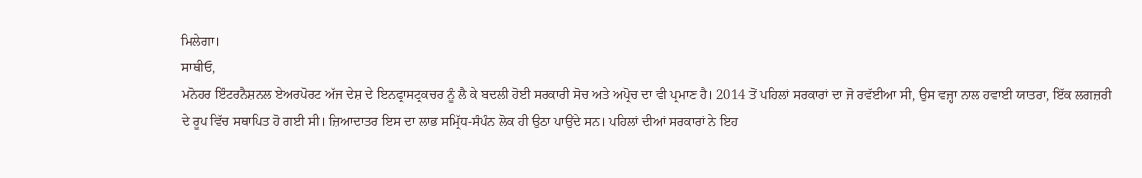ਮਿਲੇਗਾ।
ਸਾਥੀਓ,
ਮਨੋਹਰ ਇੰਟਰਨੈਸ਼ਨਲ ਏਅਰਪੋਰਟ ਅੱਜ ਦੇਸ਼ ਦੇ ਇਨਫ੍ਰਾਸਟ੍ਰਕਚਰ ਨੂੰ ਲੈ ਕੇ ਬਦਲੀ ਹੋਈ ਸਰਕਾਰੀ ਸੋਚ ਅਤੇ ਅਪ੍ਰੋਚ ਦਾ ਵੀ ਪ੍ਰਮਾਣ ਹੈ। 2014 ਤੋਂ ਪਹਿਲਾਂ ਸਰਕਾਰਾਂ ਦਾ ਜੋ ਰਵੱਈਆ ਸੀ, ਉਸ ਵਜ੍ਹਾ ਨਾਲ ਹਵਾਈ ਯਾਤਰਾ, ਇੱਕ ਲਗਜ਼ਰੀ ਦੇ ਰੂਪ ਵਿੱਚ ਸਥਾਪਿਤ ਹੋ ਗਈ ਸੀ। ਜ਼ਿਆਦਾਤਰ ਇਸ ਦਾ ਲਾਭ ਸਮ੍ਰਿੱਧ-ਸੰਪੰਨ ਲੋਕ ਹੀ ਉਠਾ ਪਾਉਂਦੇ ਸਨ। ਪਹਿਲਾਂ ਦੀਆਂ ਸਰਕਾਰਾਂ ਨੇ ਇਹ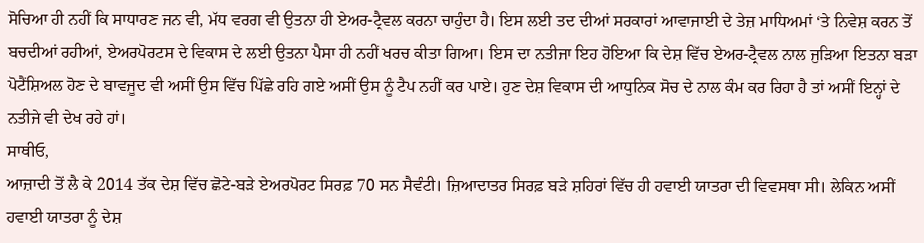ਸੋਚਿਆ ਹੀ ਨਹੀਂ ਕਿ ਸਾਧਾਰਣ ਜਨ ਵੀ, ਮੱਧ ਵਰਗ ਵੀ ਉਤਨਾ ਹੀ ਏਅਰ-ਟ੍ਰੈਵਲ ਕਰਨਾ ਚਾਹੁੰਦਾ ਹੈ। ਇਸ ਲਈ ਤਦ ਦੀਆਂ ਸਰਕਾਰਾਂ ਆਵਾਜਾਈ ਦੇ ਤੇਜ਼ ਮਾਧਿਅਮਾਂ ‘ਤੇ ਨਿਵੇਸ਼ ਕਰਨ ਤੋਂ ਬਚਦੀਆਂ ਰਹੀਆਂ, ਏਅਰਪੋਰਟਸ ਦੇ ਵਿਕਾਸ ਦੇ ਲਈ ਉਤਨਾ ਪੈਸਾ ਹੀ ਨਹੀਂ ਖਰਚ ਕੀਤਾ ਗਿਆ। ਇਸ ਦਾ ਨਤੀਜਾ ਇਹ ਹੋਇਆ ਕਿ ਦੇਸ਼ ਵਿੱਚ ਏਅਰ-ਟ੍ਰੈਵਲ ਨਾਲ ਜੁੜਿਆ ਇਤਨਾ ਬੜਾ ਪੋਟੈਂਸ਼ਿਅਲ ਹੋਣ ਦੇ ਬਾਵਜੂਦ ਵੀ ਅਸੀਂ ਉਸ ਵਿੱਚ ਪਿੱਛੇ ਰਹਿ ਗਏ ਅਸੀਂ ਉਸ ਨੂੰ ਟੈਪ ਨਹੀਂ ਕਰ ਪਾਏ। ਹੁਣ ਦੇਸ਼ ਵਿਕਾਸ ਦੀ ਆਧੁਨਿਕ ਸੋਚ ਦੇ ਨਾਲ ਕੰਮ ਕਰ ਰਿਹਾ ਹੈ ਤਾਂ ਅਸੀਂ ਇਨ੍ਹਾਂ ਦੇ ਨਤੀਜੇ ਵੀ ਦੇਖ ਰਹੇ ਹਾਂ।
ਸਾਥੀਓ,
ਆਜ਼ਾਦੀ ਤੋਂ ਲੈ ਕੇ 2014 ਤੱਕ ਦੇਸ਼ ਵਿੱਚ ਛੋਟੇ-ਬੜੇ ਏਅਰਪੋਰਟ ਸਿਰਫ਼ 70 ਸਨ ਸੈਵੰਟੀ। ਜ਼ਿਆਦਾਤਰ ਸਿਰਫ਼ ਬੜੇ ਸ਼ਹਿਰਾਂ ਵਿੱਚ ਹੀ ਹਵਾਈ ਯਾਤਰਾ ਦੀ ਵਿਵਸਥਾ ਸੀ। ਲੇਕਿਨ ਅਸੀਂ ਹਵਾਈ ਯਾਤਰਾ ਨੂੰ ਦੇਸ਼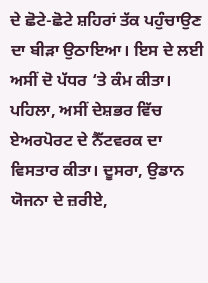ਦੇ ਛੋਟੇ-ਛੋਟੇ ਸ਼ਹਿਰਾਂ ਤੱਕ ਪਹੁੰਚਾਉਣ ਦਾ ਬੀੜਾ ਉਠਾਇਆ। ਇਸ ਦੇ ਲਈ ਅਸੀਂ ਦੋ ਪੱਧਰ ‘ਤੇ ਕੰਮ ਕੀਤਾ। ਪਹਿਲਾ, ਅਸੀਂ ਦੇਸ਼ਭਰ ਵਿੱਚ ਏਅਰਪੋਰਟ ਦੇ ਨੈੱਟਵਰਕ ਦਾ ਵਿਸਤਾਰ ਕੀਤਾ। ਦੂਸਰਾ, ਉਡਾਨ ਯੋਜਨਾ ਦੇ ਜ਼ਰੀਏ,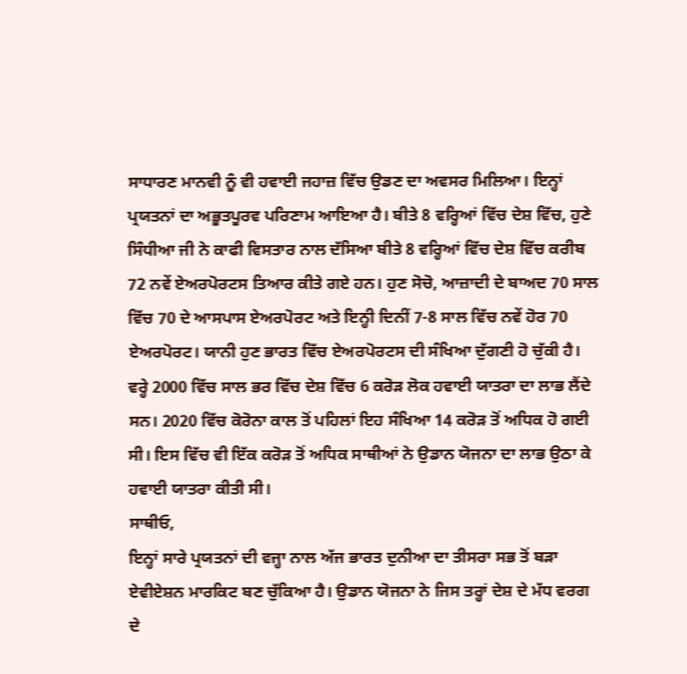ਸਾਧਾਰਣ ਮਾਨਵੀ ਨੂੰ ਵੀ ਹਵਾਈ ਜਹਾਜ਼ ਵਿੱਚ ਉਡਣ ਦਾ ਅਵਸਰ ਮਿਲਿਆ। ਇਨ੍ਹਾਂ ਪ੍ਰਯਤਨਾਂ ਦਾ ਅਭੂਤਪੂਰਵ ਪਰਿਣਾਮ ਆਇਆ ਹੈ। ਬੀਤੇ 8 ਵਰ੍ਹਿਆਂ ਵਿੱਚ ਦੇਸ਼ ਵਿੱਚ, ਹੁਣੇ ਸਿੰਧੀਆ ਜੀ ਨੇ ਕਾਫੀ ਵਿਸਤਾਰ ਨਾਲ ਦੱਸਿਆ ਬੀਤੇ 8 ਵਰ੍ਹਿਆਂ ਵਿੱਚ ਦੇਸ਼ ਵਿੱਚ ਕਰੀਬ 72 ਨਵੇਂ ਏਅਰਪੋਰਟਸ ਤਿਆਰ ਕੀਤੇ ਗਏ ਹਨ। ਹੁਣ ਸੋਚੋ, ਆਜ਼ਾਦੀ ਦੇ ਬਾਅਦ 70 ਸਾਲ ਵਿੱਚ 70 ਦੇ ਆਸਪਾਸ ਏਅਰਪੋਰਟ ਅਤੇ ਇਨ੍ਹੀ ਦਿਨੀਂ 7-8 ਸਾਲ ਵਿੱਚ ਨਵੇਂ ਹੋਰ 70 ਏਅਰਪੋਰਟ। ਯਾਨੀ ਹੁਣ ਭਾਰਤ ਵਿੱਚ ਏਅਰਪੋਰਟਸ ਦੀ ਸੰਖਿਆ ਦੁੱਗਣੀ ਹੋ ਚੁੱਕੀ ਹੈ। ਵਰ੍ਹੇ 2000 ਵਿੱਚ ਸਾਲ ਭਰ ਵਿੱਚ ਦੇਸ਼ ਵਿੱਚ 6 ਕਰੋੜ ਲੋਕ ਹਵਾਈ ਯਾਤਰਾ ਦਾ ਲਾਭ ਲੈਂਦੇ ਸਨ। 2020 ਵਿੱਚ ਕੋਰੋਨਾ ਕਾਲ ਤੋਂ ਪਹਿਲਾਂ ਇਹ ਸੰਖਿਆ 14 ਕਰੋੜ ਤੋਂ ਅਧਿਕ ਹੋ ਗਈ ਸੀ। ਇਸ ਵਿੱਚ ਵੀ ਇੱਕ ਕਰੋੜ ਤੋਂ ਅਧਿਕ ਸਾਥੀਆਂ ਨੇ ਉਡਾਨ ਯੋਜਨਾ ਦਾ ਲਾਭ ਉਠਾ ਕੇ ਹਵਾਈ ਯਾਤਰਾ ਕੀਤੀ ਸੀ।
ਸਾਥੀਓ,
ਇਨ੍ਹਾਂ ਸਾਰੇ ਪ੍ਰਯਤਨਾਂ ਦੀ ਵਜ੍ਹਾ ਨਾਲ ਅੱਜ ਭਾਰਤ ਦੁਨੀਆ ਦਾ ਤੀਸਰਾ ਸਭ ਤੋਂ ਬੜਾ ਏਵੀਏਸ਼ਨ ਮਾਰਕਿਟ ਬਣ ਚੁੱਕਿਆ ਹੈ। ਉਡਾਨ ਯੋਜਨਾ ਨੇ ਜਿਸ ਤਰ੍ਹਾਂ ਦੇਸ਼ ਦੇ ਮੱਧ ਵਰਗ ਦੇ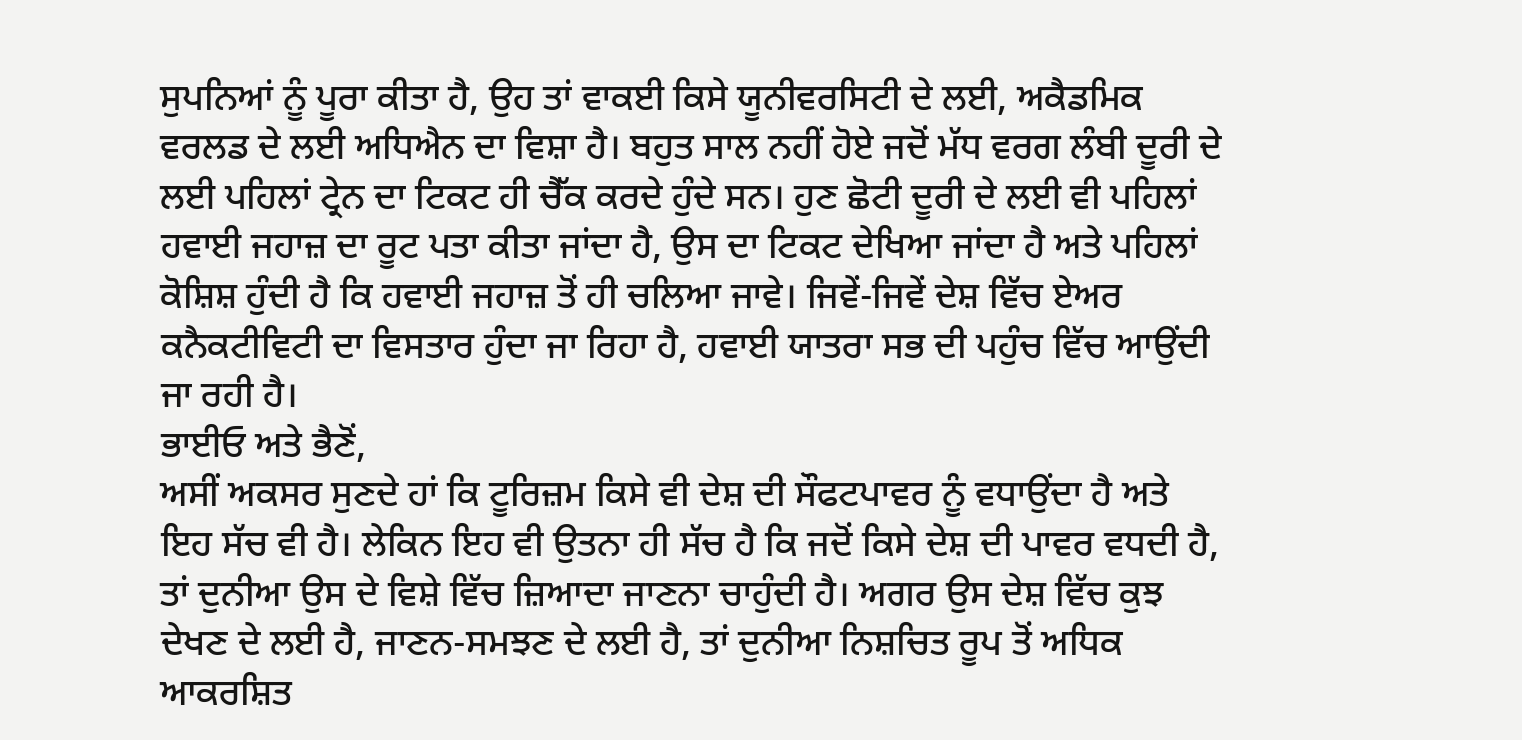ਸੁਪਨਿਆਂ ਨੂੰ ਪੂਰਾ ਕੀਤਾ ਹੈ, ਉਹ ਤਾਂ ਵਾਕਈ ਕਿਸੇ ਯੂਨੀਵਰਸਿਟੀ ਦੇ ਲਈ, ਅਕੈਡਮਿਕ ਵਰਲਡ ਦੇ ਲਈ ਅਧਿਐਨ ਦਾ ਵਿਸ਼ਾ ਹੈ। ਬਹੁਤ ਸਾਲ ਨਹੀਂ ਹੋਏ ਜਦੋਂ ਮੱਧ ਵਰਗ ਲੰਬੀ ਦੂਰੀ ਦੇ ਲਈ ਪਹਿਲਾਂ ਟ੍ਰੇਨ ਦਾ ਟਿਕਟ ਹੀ ਚੈੱਕ ਕਰਦੇ ਹੁੰਦੇ ਸਨ। ਹੁਣ ਛੋਟੀ ਦੂਰੀ ਦੇ ਲਈ ਵੀ ਪਹਿਲਾਂ ਹਵਾਈ ਜਹਾਜ਼ ਦਾ ਰੂਟ ਪਤਾ ਕੀਤਾ ਜਾਂਦਾ ਹੈ, ਉਸ ਦਾ ਟਿਕਟ ਦੇਖਿਆ ਜਾਂਦਾ ਹੈ ਅਤੇ ਪਹਿਲਾਂ ਕੋਸ਼ਿਸ਼ ਹੁੰਦੀ ਹੈ ਕਿ ਹਵਾਈ ਜਹਾਜ਼ ਤੋਂ ਹੀ ਚਲਿਆ ਜਾਵੇ। ਜਿਵੇਂ-ਜਿਵੇਂ ਦੇਸ਼ ਵਿੱਚ ਏਅਰ ਕਨੈਕਟੀਵਿਟੀ ਦਾ ਵਿਸਤਾਰ ਹੁੰਦਾ ਜਾ ਰਿਹਾ ਹੈ, ਹਵਾਈ ਯਾਤਰਾ ਸਭ ਦੀ ਪਹੁੰਚ ਵਿੱਚ ਆਉਂਦੀ ਜਾ ਰਹੀ ਹੈ।
ਭਾਈਓ ਅਤੇ ਭੈਣੋਂ,
ਅਸੀਂ ਅਕਸਰ ਸੁਣਦੇ ਹਾਂ ਕਿ ਟੂਰਿਜ਼ਮ ਕਿਸੇ ਵੀ ਦੇਸ਼ ਦੀ ਸੌਫਟਪਾਵਰ ਨੂੰ ਵਧਾਉਂਦਾ ਹੈ ਅਤੇ ਇਹ ਸੱਚ ਵੀ ਹੈ। ਲੇਕਿਨ ਇਹ ਵੀ ਉਤਨਾ ਹੀ ਸੱਚ ਹੈ ਕਿ ਜਦੋਂ ਕਿਸੇ ਦੇਸ਼ ਦੀ ਪਾਵਰ ਵਧਦੀ ਹੈ, ਤਾਂ ਦੁਨੀਆ ਉਸ ਦੇ ਵਿਸ਼ੇ ਵਿੱਚ ਜ਼ਿਆਦਾ ਜਾਣਨਾ ਚਾਹੁੰਦੀ ਹੈ। ਅਗਰ ਉਸ ਦੇਸ਼ ਵਿੱਚ ਕੁਝ ਦੇਖਣ ਦੇ ਲਈ ਹੈ, ਜਾਣਨ-ਸਮਝਣ ਦੇ ਲਈ ਹੈ, ਤਾਂ ਦੁਨੀਆ ਨਿਸ਼ਚਿਤ ਰੂਪ ਤੋਂ ਅਧਿਕ ਆਕਰਸ਼ਿਤ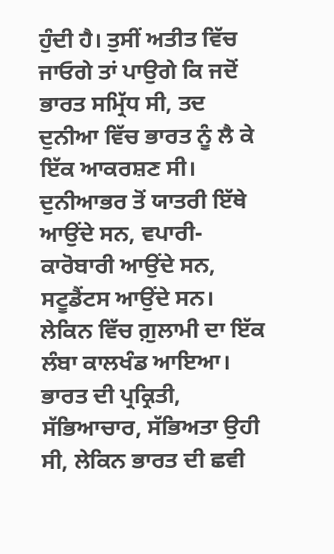ਹੁੰਦੀ ਹੈ। ਤੁਸੀਂ ਅਤੀਤ ਵਿੱਚ ਜਾਓਗੇ ਤਾਂ ਪਾਉਗੇ ਕਿ ਜਦੋਂ ਭਾਰਤ ਸਮ੍ਰਿੱਧ ਸੀ, ਤਦ ਦੁਨੀਆ ਵਿੱਚ ਭਾਰਤ ਨੂੰ ਲੈ ਕੇ ਇੱਕ ਆਕਰਸ਼ਣ ਸੀ। ਦੁਨੀਆਭਰ ਤੋਂ ਯਾਤਰੀ ਇੱਥੇ ਆਉਂਦੇ ਸਨ, ਵਪਾਰੀ-ਕਾਰੋਬਾਰੀ ਆਉਂਦੇ ਸਨ, ਸਟੂਡੈਂਟਸ ਆਉਂਦੇ ਸਨ। ਲੇਕਿਨ ਵਿੱਚ ਗ਼ੁਲਾਮੀ ਦਾ ਇੱਕ ਲੰਬਾ ਕਾਲਖੰਡ ਆਇਆ। ਭਾਰਤ ਦੀ ਪ੍ਰਕ੍ਰਿਤੀ, ਸੱਭਿਆਚਾਰ, ਸੱਭਿਅਤਾ ਉਹੀ ਸੀ, ਲੇਕਿਨ ਭਾਰਤ ਦੀ ਛਵੀ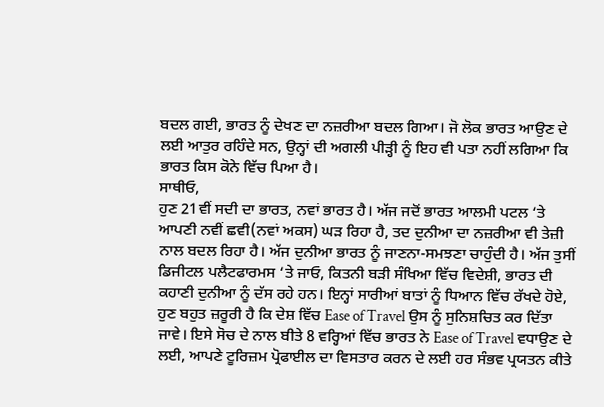ਬਦਲ ਗਈ, ਭਾਰਤ ਨੂੰ ਦੇਖਣ ਦਾ ਨਜ਼ਰੀਆ ਬਦਲ ਗਿਆ। ਜੋ ਲੋਕ ਭਾਰਤ ਆਉਣ ਦੇ ਲਈ ਆਤੁਰ ਰਹਿੰਦੇ ਸਨ, ਉਨ੍ਹਾਂ ਦੀ ਅਗਲੀ ਪੀੜ੍ਹੀ ਨੂੰ ਇਹ ਵੀ ਪਤਾ ਨਹੀਂ ਲਗਿਆ ਕਿ ਭਾਰਤ ਕਿਸ ਕੋਨੇ ਵਿੱਚ ਪਿਆ ਹੈ।
ਸਾਥੀਓ,
ਹੁਣ 21ਵੀਂ ਸਦੀ ਦਾ ਭਾਰਤ, ਨਵਾਂ ਭਾਰਤ ਹੈ। ਅੱਜ ਜਦੋਂ ਭਾਰਤ ਆਲਮੀ ਪਟਲ ‘ਤੇ ਆਪਣੀ ਨਵੀਂ ਛਵੀ(ਨਵਾਂ ਅਕਸ) ਘੜ ਰਿਹਾ ਹੈ, ਤਦ ਦੁਨੀਆ ਦਾ ਨਜ਼ਰੀਆ ਵੀ ਤੇਜ਼ੀ ਨਾਲ ਬਦਲ ਰਿਹਾ ਹੈ। ਅੱਜ ਦੁਨੀਆ ਭਾਰਤ ਨੂੰ ਜਾਣਨਾ-ਸਮਝਣਾ ਚਾਹੁੰਦੀ ਹੈ। ਅੱਜ ਤੁਸੀਂ ਡਿਜੀਟਲ ਪਲੈਟਫਾਰਮਸ ‘ਤੇ ਜਾਓ, ਕਿਤਨੀ ਬੜੀ ਸੰਖਿਆ ਵਿੱਚ ਵਿਦੇਸ਼ੀ, ਭਾਰਤ ਦੀ ਕਹਾਣੀ ਦੁਨੀਆ ਨੂੰ ਦੱਸ ਰਹੇ ਹਨ। ਇਨ੍ਹਾਂ ਸਾਰੀਆਂ ਬਾਤਾਂ ਨੂੰ ਧਿਆਨ ਵਿੱਚ ਰੱਖਦੇ ਹੋਏ, ਹੁਣ ਬਹੁਤ ਜ਼ਰੂਰੀ ਹੈ ਕਿ ਦੇਸ਼ ਵਿੱਚ Ease of Travel ਉਸ ਨੂੰ ਸੁਨਿਸ਼ਚਿਤ ਕਰ ਦਿੱਤਾ ਜਾਵੇ। ਇਸੇ ਸੋਚ ਦੇ ਨਾਲ ਬੀਤੇ 8 ਵਰ੍ਹਿਆਂ ਵਿੱਚ ਭਾਰਤ ਨੇ Ease of Travel ਵਧਾਉਣ ਦੇ ਲਈ, ਆਪਣੇ ਟੂਰਿਜ਼ਮ ਪ੍ਰੋਫਾਈਲ ਦਾ ਵਿਸਤਾਰ ਕਰਨ ਦੇ ਲਈ ਹਰ ਸੰਭਵ ਪ੍ਰਯਤਨ ਕੀਤੇ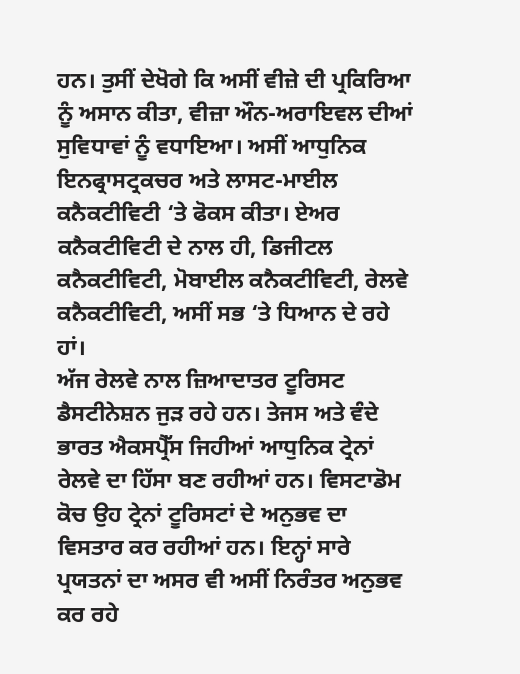ਹਨ। ਤੁਸੀਂ ਦੇਖੋਗੇ ਕਿ ਅਸੀਂ ਵੀਜ਼ੇ ਦੀ ਪ੍ਰਕਿਰਿਆ ਨੂੰ ਅਸਾਨ ਕੀਤਾ, ਵੀਜ਼ਾ ਔਨ-ਅਰਾਇਵਲ ਦੀਆਂ ਸੁਵਿਧਾਵਾਂ ਨੂੰ ਵਧਾਇਆ। ਅਸੀਂ ਆਧੁਨਿਕ ਇਨਫ੍ਰਾਸਟ੍ਰਕਚਰ ਅਤੇ ਲਾਸਟ-ਮਾਈਲ ਕਨੈਕਟੀਵਿਟੀ ‘ਤੇ ਫੋਕਸ ਕੀਤਾ। ਏਅਰ ਕਨੈਕਟੀਵਿਟੀ ਦੇ ਨਾਲ ਹੀ, ਡਿਜੀਟਲ ਕਨੈਕਟੀਵਿਟੀ, ਮੋਬਾਈਲ ਕਨੈਕਟੀਵਿਟੀ, ਰੇਲਵੇ ਕਨੈਕਟੀਵਿਟੀ, ਅਸੀਂ ਸਭ ‘ਤੇ ਧਿਆਨ ਦੇ ਰਹੇ ਹਾਂ।
ਅੱਜ ਰੇਲਵੇ ਨਾਲ ਜ਼ਿਆਦਾਤਰ ਟੂਰਿਸਟ ਡੈਸਟੀਨੇਸ਼ਨ ਜੁੜ ਰਹੇ ਹਨ। ਤੇਜਸ ਅਤੇ ਵੰਦੇ ਭਾਰਤ ਐਕਸਪ੍ਰੈੱਸ ਜਿਹੀਆਂ ਆਧੁਨਿਕ ਟ੍ਰੇਨਾਂ ਰੇਲਵੇ ਦਾ ਹਿੱਸਾ ਬਣ ਰਹੀਆਂ ਹਨ। ਵਿਸਟਾਡੋਮ ਕੋਚ ਉਹ ਟ੍ਰੇਨਾਂ ਟੂਰਿਸਟਾਂ ਦੇ ਅਨੁਭਵ ਦਾ ਵਿਸਤਾਰ ਕਰ ਰਹੀਆਂ ਹਨ। ਇਨ੍ਹਾਂ ਸਾਰੇ ਪ੍ਰਯਤਨਾਂ ਦਾ ਅਸਰ ਵੀ ਅਸੀਂ ਨਿਰੰਤਰ ਅਨੁਭਵ ਕਰ ਰਹੇ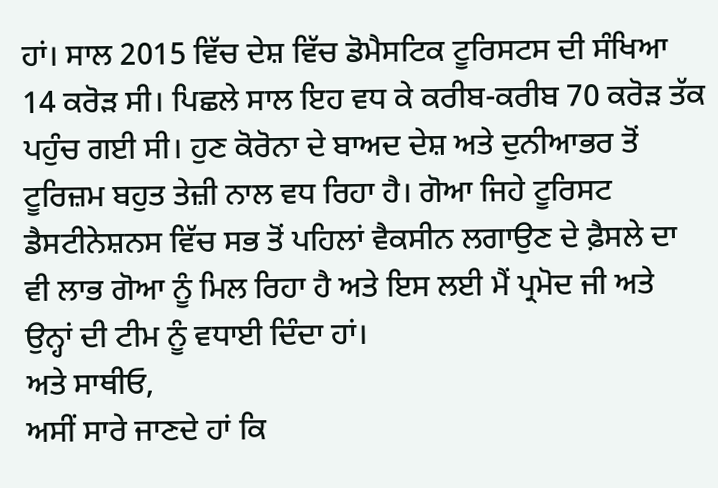ਹਾਂ। ਸਾਲ 2015 ਵਿੱਚ ਦੇਸ਼ ਵਿੱਚ ਡੋਮੈਸਟਿਕ ਟੂਰਿਸਟਸ ਦੀ ਸੰਖਿਆ 14 ਕਰੋੜ ਸੀ। ਪਿਛਲੇ ਸਾਲ ਇਹ ਵਧ ਕੇ ਕਰੀਬ-ਕਰੀਬ 70 ਕਰੋੜ ਤੱਕ ਪਹੁੰਚ ਗਈ ਸੀ। ਹੁਣ ਕੋਰੋਨਾ ਦੇ ਬਾਅਦ ਦੇਸ਼ ਅਤੇ ਦੁਨੀਆਭਰ ਤੋਂ ਟੂਰਿਜ਼ਮ ਬਹੁਤ ਤੇਜ਼ੀ ਨਾਲ ਵਧ ਰਿਹਾ ਹੈ। ਗੋਆ ਜਿਹੇ ਟੂਰਿਸਟ ਡੈਸਟੀਨੇਸ਼ਨਸ ਵਿੱਚ ਸਭ ਤੋਂ ਪਹਿਲਾਂ ਵੈਕਸੀਨ ਲਗਾਉਣ ਦੇ ਫ਼ੈਸਲੇ ਦਾ ਵੀ ਲਾਭ ਗੋਆ ਨੂੰ ਮਿਲ ਰਿਹਾ ਹੈ ਅਤੇ ਇਸ ਲਈ ਮੈਂ ਪ੍ਰਮੋਦ ਜੀ ਅਤੇ ਉਨ੍ਹਾਂ ਦੀ ਟੀਮ ਨੂੰ ਵਧਾਈ ਦਿੰਦਾ ਹਾਂ।
ਅਤੇ ਸਾਥੀਓ,
ਅਸੀਂ ਸਾਰੇ ਜਾਣਦੇ ਹਾਂ ਕਿ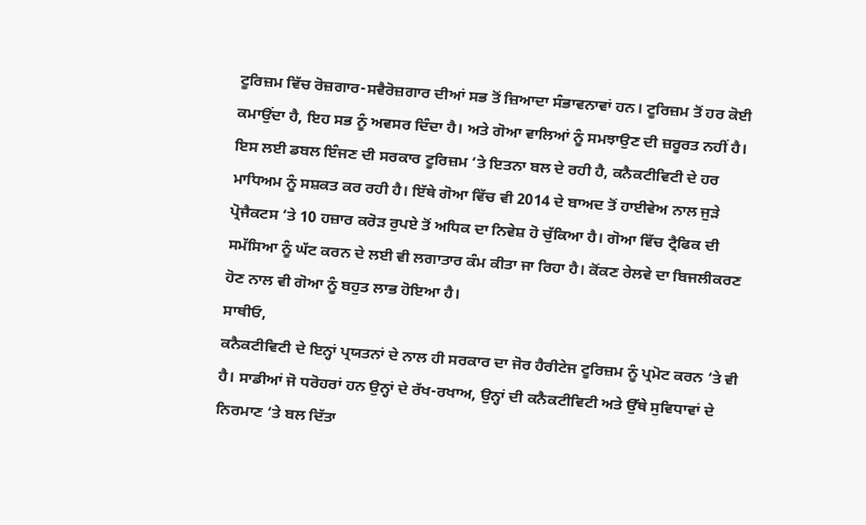ਟੂਰਿਜ਼ਮ ਵਿੱਚ ਰੋਜ਼ਗਾਰ-ਸਵੈਰੋਜ਼ਗਾਰ ਦੀਆਂ ਸਭ ਤੋਂ ਜ਼ਿਆਦਾ ਸੰਭਾਵਨਾਵਾਂ ਹਨ। ਟੂਰਿਜ਼ਮ ਤੋਂ ਹਰ ਕੋਈ ਕਮਾਉਂਦਾ ਹੈ, ਇਹ ਸਭ ਨੂੰ ਅਵਸਰ ਦਿੰਦਾ ਹੈ। ਅਤੇ ਗੋਆ ਵਾਲਿਆਂ ਨੂੰ ਸਮਝਾਉਣ ਦੀ ਜ਼ਰੂਰਤ ਨਹੀਂ ਹੈ। ਇਸ ਲਈ ਡਬਲ ਇੰਜਣ ਦੀ ਸਰਕਾਰ ਟੂਰਿਜ਼ਮ ‘ਤੇ ਇਤਨਾ ਬਲ ਦੇ ਰਹੀ ਹੈ, ਕਨੈਕਟੀਵਿਟੀ ਦੇ ਹਰ ਮਾਧਿਅਮ ਨੂੰ ਸਸ਼ਕਤ ਕਰ ਰਹੀ ਹੈ। ਇੱਥੇ ਗੋਆ ਵਿੱਚ ਵੀ 2014 ਦੇ ਬਾਅਦ ਤੋਂ ਹਾਈਵੇਅ ਨਾਲ ਜੁੜੇ ਪ੍ਰੋਜੈਕਟਸ ‘ਤੇ 10 ਹਜ਼ਾਰ ਕਰੋੜ ਰੁਪਏ ਤੋਂ ਅਧਿਕ ਦਾ ਨਿਵੇਸ਼ ਹੋ ਚੁੱਕਿਆ ਹੈ। ਗੋਆ ਵਿੱਚ ਟ੍ਰੈਫਿਕ ਦੀ ਸਮੱਸਿਆ ਨੂੰ ਘੱਟ ਕਰਨ ਦੇ ਲਈ ਵੀ ਲਗਾਤਾਰ ਕੰਮ ਕੀਤਾ ਜਾ ਰਿਹਾ ਹੈ। ਕੋਂਕਣ ਰੇਲਵੇ ਦਾ ਬਿਜਲੀਕਰਣ ਹੋਣ ਨਾਲ ਵੀ ਗੋਆ ਨੂੰ ਬਹੁਤ ਲਾਭ ਹੋਇਆ ਹੈ।
ਸਾਥੀਓ,
ਕਨੈਕਟੀਵਿਟੀ ਦੇ ਇਨ੍ਹਾਂ ਪ੍ਰਯਤਨਾਂ ਦੇ ਨਾਲ ਹੀ ਸਰਕਾਰ ਦਾ ਜੋਰ ਹੈਰੀਟੇਜ ਟੂਰਿਜ਼ਮ ਨੂੰ ਪ੍ਰਮੋਟ ਕਰਨ ‘ਤੇ ਵੀ ਹੈ। ਸਾਡੀਆਂ ਜੋ ਧਰੋਹਰਾਂ ਹਨ ਉਨ੍ਹਾਂ ਦੇ ਰੱਖ-ਰਖਾਅ, ਉਨ੍ਹਾਂ ਦੀ ਕਨੈਕਟੀਵਿਟੀ ਅਤੇ ਉੱਥੇ ਸੁਵਿਧਾਵਾਂ ਦੇ ਨਿਰਮਾਣ ‘ਤੇ ਬਲ ਦਿੱਤਾ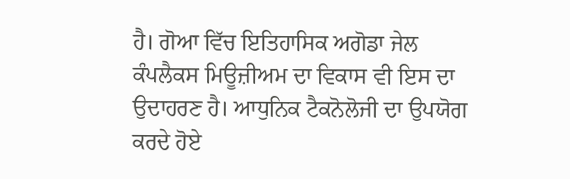ਹੈ। ਗੋਆ ਵਿੱਚ ਇਤਿਹਾਸਿਕ ਅਗੋਡਾ ਜੇਲ ਕੰਪਲੈਕਸ ਮਿਊਜ਼ੀਅਮ ਦਾ ਵਿਕਾਸ ਵੀ ਇਸ ਦਾ ਉਦਾਹਰਣ ਹੈ। ਆਧੁਨਿਕ ਟੈਕਨੋਲੋਜੀ ਦਾ ਉਪਯੋਗ ਕਰਦੇ ਹੋਏ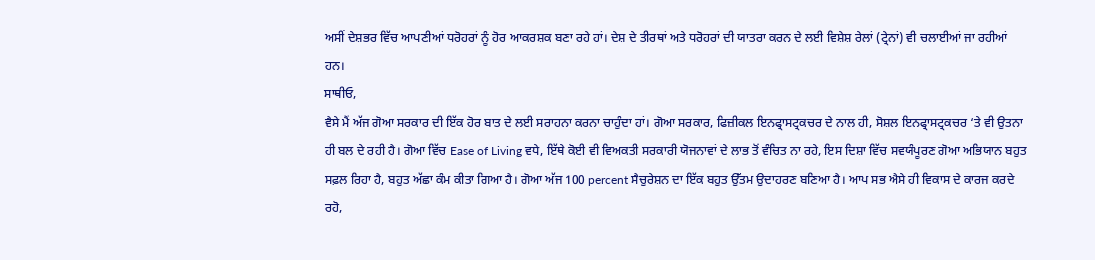ਅਸੀਂ ਦੇਸ਼ਭਰ ਵਿੱਚ ਆਪਣੀਆਂ ਧਰੋਹਰਾਂ ਨੂੰ ਹੋਰ ਆਕਰਸ਼ਕ ਬਣਾ ਰਹੇ ਹਾਂ। ਦੇਸ਼ ਦੇ ਤੀਰਥਾਂ ਅਤੇ ਧਰੋਹਰਾਂ ਦੀ ਯਾਤਰਾ ਕਰਨ ਦੇ ਲਈ ਵਿਸ਼ੇਸ਼ ਰੇਲਾਂ (ਟ੍ਰੇਨਾਂ) ਵੀ ਚਲਾਈਆਂ ਜਾ ਰਹੀਆਂ ਹਨ।
ਸਾਥੀਓ,
ਵੈਸੇ ਮੈਂ ਅੱਜ ਗੋਆ ਸਰਕਾਰ ਦੀ ਇੱਕ ਹੋਰ ਬਾਤ ਦੇ ਲਈ ਸਰਾਹਨਾ ਕਰਨਾ ਚਾਹੁੰਦਾ ਹਾਂ। ਗੋਆ ਸਰਕਾਰ, ਫਿਜ਼ੀਕਲ ਇਨਫ੍ਰਾਸਟ੍ਰਕਚਰ ਦੇ ਨਾਲ ਹੀ, ਸੋਸ਼ਲ ਇਨਫ੍ਰਾਸਟ੍ਰਕਚਰ ‘ਤੇ ਵੀ ਉਤਨਾ ਹੀ ਬਲ ਦੇ ਰਹੀ ਹੈ। ਗੋਆ ਵਿੱਚ Ease of Living ਵਧੇ, ਇੱਥੇ ਕੋਈ ਵੀ ਵਿਅਕਤੀ ਸਰਕਾਰੀ ਯੋਜਨਾਵਾਂ ਦੇ ਲਾਭ ਤੋਂ ਵੰਚਿਤ ਨਾ ਰਹੇ, ਇਸ ਦਿਸ਼ਾ ਵਿੱਚ ਸਵਯੰਪੂਰਣ ਗੋਆ ਅਭਿਯਾਨ ਬਹੁਤ ਸਫ਼ਲ ਰਿਹਾ ਹੈ, ਬਹੁਤ ਅੱਛਾ ਕੰਮ ਕੀਤਾ ਗਿਆ ਹੈ। ਗੋਆ ਅੱਜ 100 percent ਸੈਚੁਰੇਸ਼ਨ ਦਾ ਇੱਕ ਬਹੁਤ ਉੱਤਮ ਉਦਾਹਰਣ ਬਣਿਆ ਹੈ। ਆਪ ਸਭ ਐਸੇ ਹੀ ਵਿਕਾਸ ਦੇ ਕਾਰਜ ਕਰਦੇ ਰਹੋ,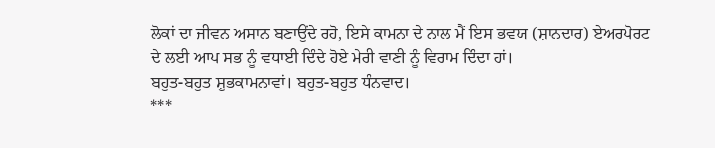ਲੋਕਾਂ ਦਾ ਜੀਵਨ ਅਸਾਨ ਬਣਾਉਂਦੇ ਰਹੋ, ਇਸੇ ਕਾਮਨਾ ਦੇ ਨਾਲ ਮੈਂ ਇਸ ਭਵਯ (ਸ਼ਾਨਦਾਰ) ਏਅਰਪੋਰਟ ਦੇ ਲਈ ਆਪ ਸਭ ਨੂੰ ਵਧਾਈ ਦਿੰਦੇ ਹੋਏ ਮੇਰੀ ਵਾਣੀ ਨੂੰ ਵਿਰਾਮ ਦਿੰਦਾ ਹਾਂ।
ਬਹੁਤ-ਬਹੁਤ ਸ਼ੁਭਕਾਮਨਾਵਾਂ। ਬਹੁਤ-ਬਹੁਤ ਧੰਨਵਾਦ।
***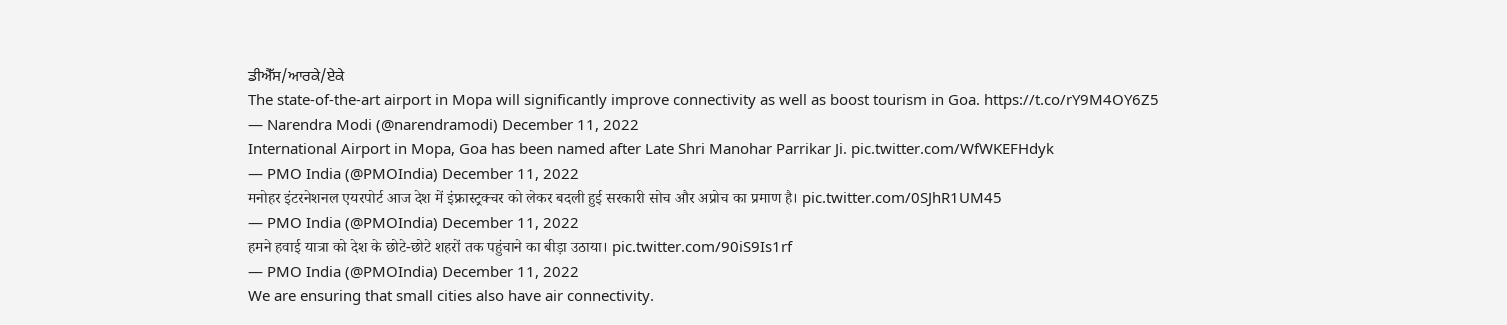ਡੀਐੱਸ/ਆਰਕੇ/ਏਕੇ
The state-of-the-art airport in Mopa will significantly improve connectivity as well as boost tourism in Goa. https://t.co/rY9M4OY6Z5
— Narendra Modi (@narendramodi) December 11, 2022
International Airport in Mopa, Goa has been named after Late Shri Manohar Parrikar Ji. pic.twitter.com/WfWKEFHdyk
— PMO India (@PMOIndia) December 11, 2022
मनोहर इंटरनेशनल एयरपोर्ट आज देश में इंफ्रास्ट्रक्चर को लेकर बदली हुई सरकारी सोच और अप्रोच का प्रमाण है। pic.twitter.com/0SJhR1UM45
— PMO India (@PMOIndia) December 11, 2022
हमने हवाई यात्रा को देश के छोटे-छोटे शहरों तक पहुंचाने का बीड़ा उठाया। pic.twitter.com/90iS9Is1rf
— PMO India (@PMOIndia) December 11, 2022
We are ensuring that small cities also have air connectivity.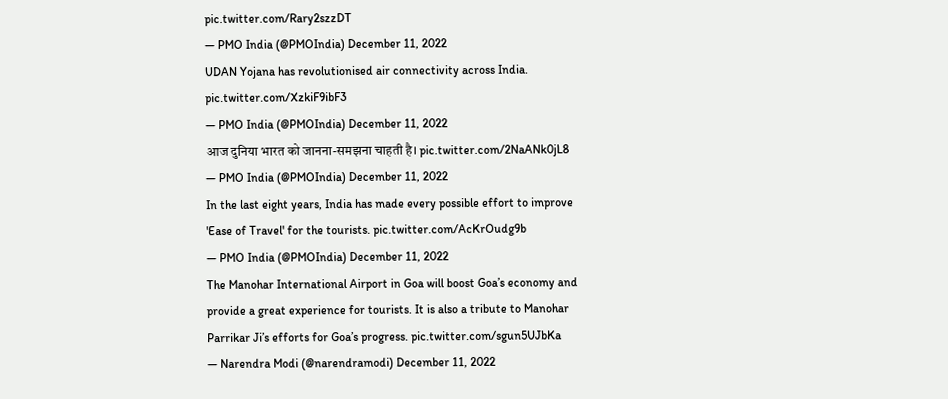pic.twitter.com/Rary2szzDT
— PMO India (@PMOIndia) December 11, 2022
UDAN Yojana has revolutionised air connectivity across India. pic.twitter.com/XzkiF9ibF3
— PMO India (@PMOIndia) December 11, 2022
आज दुनिया भारत को जानना-समझना चाहती है। pic.twitter.com/2NaANk0jL8
— PMO India (@PMOIndia) December 11, 2022
In the last eight years, India has made every possible effort to improve 'Ease of Travel' for the tourists. pic.twitter.com/AcKrOudg9b
— PMO India (@PMOIndia) December 11, 2022
The Manohar International Airport in Goa will boost Goa’s economy and provide a great experience for tourists. It is also a tribute to Manohar Parrikar Ji’s efforts for Goa’s progress. pic.twitter.com/sgun5UJbKa
— Narendra Modi (@narendramodi) December 11, 2022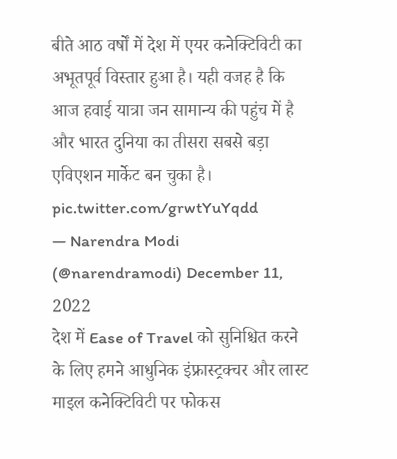बीते आठ वर्षों में देश में एयर कनेक्टिविटी का अभूतपूर्व विस्तार हुआ है। यही वजह है कि आज हवाई यात्रा जन सामान्य की पहुंच में है और भारत दुनिया का तीसरा सबसे बड़ा एविएशन मार्केट बन चुका है। pic.twitter.com/grwtYuYqdd
— Narendra Modi (@narendramodi) December 11, 2022
देश में Ease of Travel को सुनिश्चित करने के लिए हमने आधुनिक इंफ्रास्ट्रक्चर और लास्ट माइल कनेक्टिविटी पर फोकस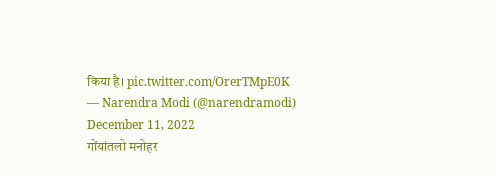किया है। pic.twitter.com/OrerTMpE0K
— Narendra Modi (@narendramodi) December 11, 2022
गोंयांतलो मनोहर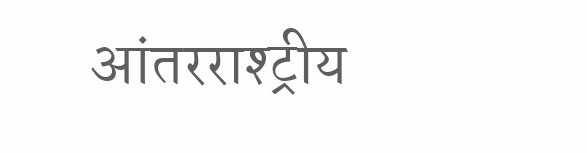आंतरराश्ट्रीय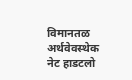विमानतळ अर्थवेवस्थेक नेट हाडटलो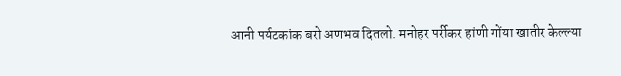आनी पर्यटकांक बरो अणभव दितलो. मनोहर पर्रीकर हांणी गोंया खातीर केल्ल्या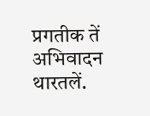प्रगतीक तें अभिवादन थारतलें.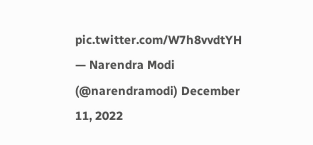pic.twitter.com/W7h8vvdtYH
— Narendra Modi (@narendramodi) December 11, 2022